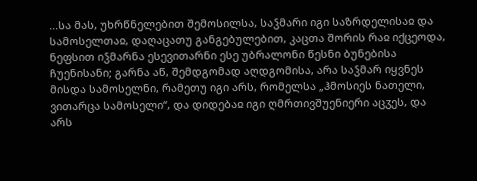...სა მას, უხრწნელებით შემოსილსა, საჴმარი იგი საზრდელისაჲ და სამოსელთაჲ, დაღაცათუ განგებულებით, კაცთა შორის რაჲ იქცეოდა, ნეფსით იჴმარნა ესევითარნი ესე უბრალონი წესნი ბუნებისა ჩუენისანი; გარნა აწ, შემდგომად აღდგომისა, არა საჴმარ იყვნეს მისდა სამოსელნი, რამეთუ იგი არს, რომელსა „ჰმოსიეს ნათელი, ვითარცა სამოსელი“, და დიდებაჲ იგი ღმრთივშუენიერი აცჳეს, და არს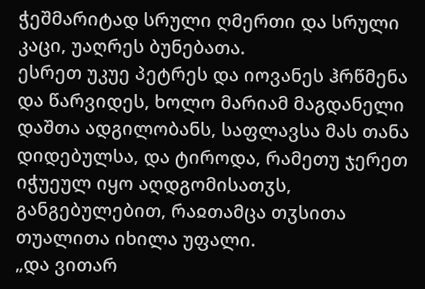ჭეშმარიტად სრული ღმერთი და სრული კაცი, უაღრეს ბუნებათა.
ესრეთ უკუე პეტრეს და იოვანეს ჰრწმენა და წარვიდეს, ხოლო მარიამ მაგდანელი დაშთა ადგილობანს, საფლავსა მას თანა დიდებულსა, და ტიროდა, რამეთუ ჯერეთ იჭუეულ იყო აღდგომისათჳს, განგებულებით, რაჲთამცა თჳსითა თუალითა იხილა უფალი.
„და ვითარ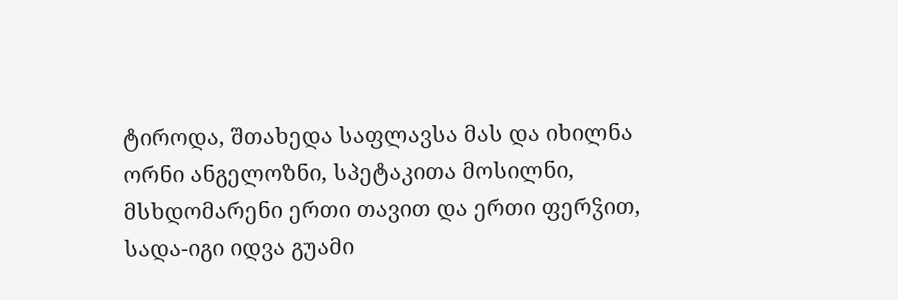ტიროდა, შთახედა საფლავსა მას და იხილნა ორნი ანგელოზნი, სპეტაკითა მოსილნი, მსხდომარენი ერთი თავით და ერთი ფერჴით, სადა-იგი იდვა გუამი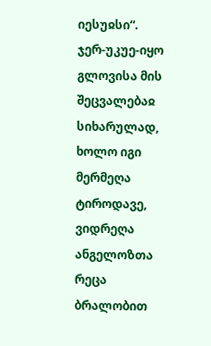იესუჲსი“.
ჯერ-უკუე-იყო გლოვისა მის შეცვალებაჲ სიხარულად, ხოლო იგი მერმეღა ტიროდავე, ვიდრეღა ანგელოზთა რეცა ბრალობით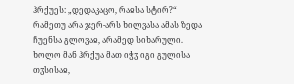ჰრქუეს: „დედაკაცო, რაჲსა სტირ?“ რამეთუ არა ჯერ-არს ხილვასა ამას ზედა ჩუენსა გლოვაჲ, არამედ სიხარული. ხოლო მან ჰრქუა მათ იჭჳ იგი გულისა თჳსისაჲ,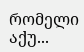რომელი აქუ...